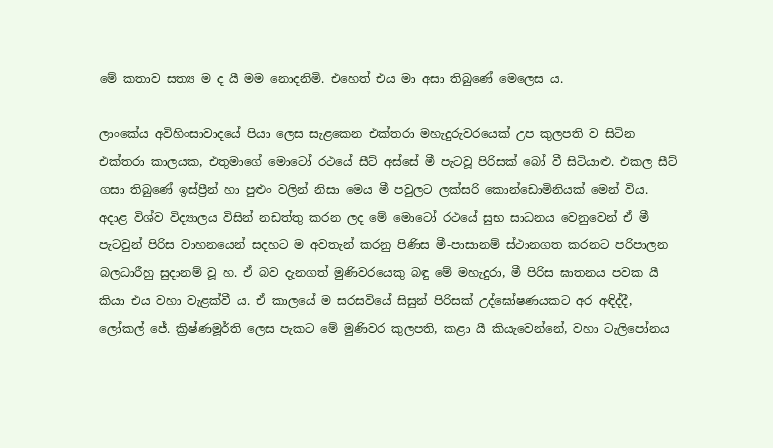මේ කතාව සත්‍ය ම ද යී මම නොදනිමි. එහෙත් එය මා අසා තිබුණේ මෙලෙස ය.

ලාංකේය අවිහිංසාවාදයේ පියා ලෙස සැළකෙන එක්තරා මහැදුරුවරයෙක් උප කුලපති ව සිටින එක්තරා කාලයක, එතුමාගේ මොටෝ රථයේ සීට් අස්සේ මී පැටවූ පිරිසක් බෝ වී සිටියාළු. එකල සීට් ගසා තිබුණේ ඉස්ප්‍රීන් හා පුළුං වලින් නිසා මෙය මී පවුලට ලක්සරි කොන්ඩොමිනියක් මෙන් විය. අදාළ විශ්ව විද්‍යාලය විසින් නඩත්තු කරන ලද මේ මොටෝ රථයේ සුභ සාධනය වෙනුවෙන් ඒ මී පැටවුන් පිරිස වාහනයෙන් සදහට ම අවතැන් කරනු පිණිස මී-පාසානම් ස්ථානගත කරනට පරිපාලන බලධාරීහු සුදානම් වූ හ. ඒ බව දැනගත් මුණිවරයෙකු බඳු මේ මහැදුරා, මී පිරිස ඝාතනය පවක යී කියා එය වහා වැළක්වී ය. ඒ කාලයේ ම සරසවියේ සිසුන් පිරිසක් උද්ඝෝෂණයකට අර අඳිද්දී, ලෝකල් ජේ. ක්‍රිෂ්ණමූර්ති ලෙස පැකට මේ මුණිවර කුලපති, කළා යී කියැවෙන්නේ, වහා ටැලිපෝනය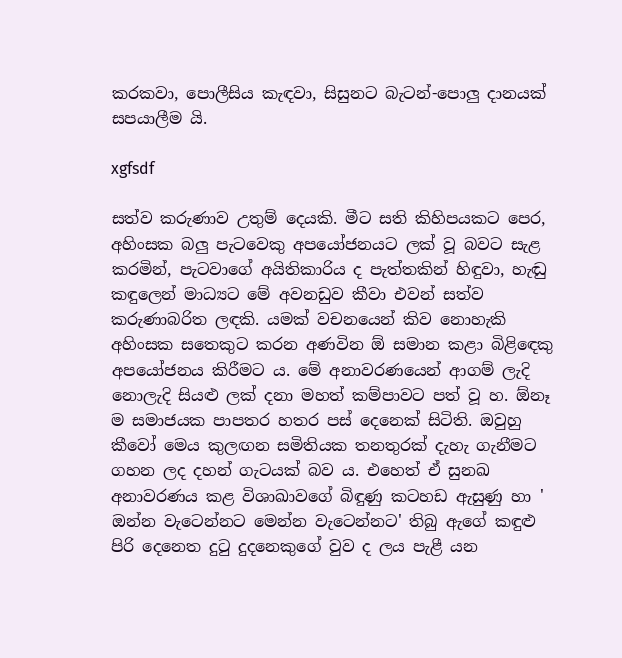කරකවා, පොලීසිය කැඳවා, සිසුනට බැටන්-පොලු දානයක් සපයාලීම යි.

xgfsdf

සත්ව කරුණාව උතුම් දෙයකි. මීට සති කිහිපයකට පෙර, අහිංසක බලු පැටවෙකු අපයෝජනයට ලක් වූ බවට සැළ කරමින්, පැටවාගේ අයිතිකාරිය ද පැත්තකින් හිඳුවා, හැඬු කඳුලෙන් මාධ්‍යට මේ අවනඩුව කීවා එවන් සත්ව කරුණාබරිත ලඳකි. යමක් වචනයෙන් කිව නොහැකි අහිංසක සතෙකුට කරන අණවින ඕ සමාන කළා බිළිඳෙකු අපයෝජනය කිරීමට ය. මේ අනාවරණයෙන් ආගම් ලැදි නොලැදි සියළු ලක් දනා මහත් කම්පාවට පත් වූ හ. ඕනෑ ම සමාජයක පාපතර හතර පස් දෙනෙක් සිටිති. ඔවුහු කීවෝ මෙය කුලඟන සමිතියක තනතුරක් දැහැ ගැනීමට ගහන ලද දහන් ගැටයක් බව ය. එහෙත් ඒ සුනඛ අනාවරණය කළ විශාඛාවගේ බිඳුණු කටහඩ ඇසුණු හා ' ඔන්න වැටෙන්නට මෙන්න වැටෙන්නට' තිබු ඇගේ කඳුළු පිරි දෙනෙත දුටු දුදනෙකුගේ වුව ද ලය පැළී යන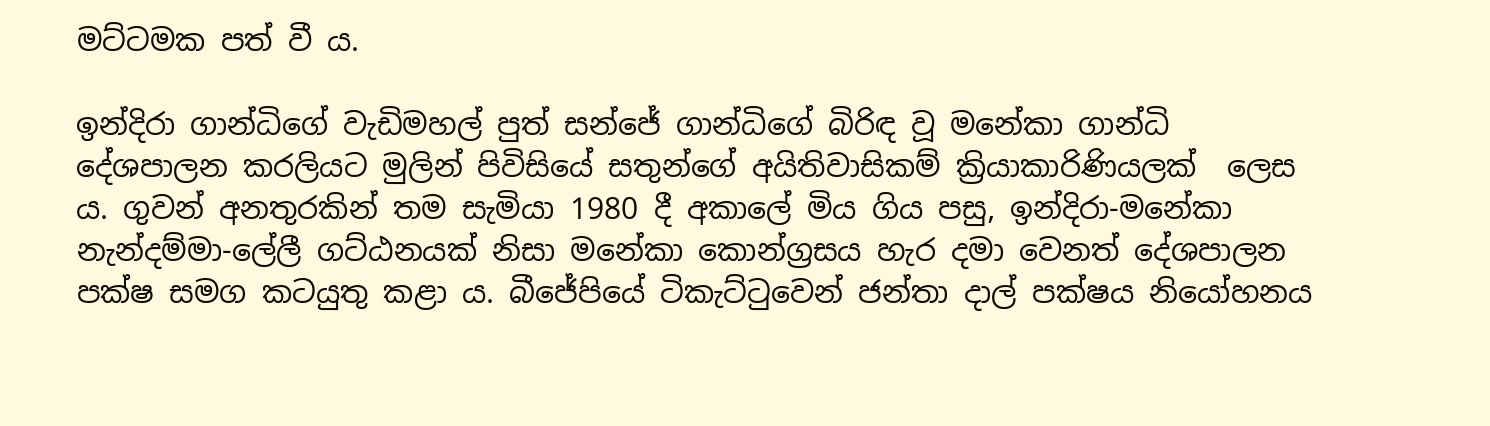මට්ටමක පත් වී ය.

ඉන්දිරා ගාන්ධිගේ වැඩිමහල් පුත් සන්ජේ ගාන්ධිගේ බිරිඳ වූ මනේකා ගාන්ධි දේශපාලන කරලියට මුලින් පිවිසියේ සතුන්ගේ අයිතිවාසිකම් ක්‍රියාකාරිණියලක්  ලෙස ය. ගුවන් අනතුරකින් තම සැමියා 1980 දී අකාලේ මිය ගිය පසු, ඉන්දිරා-මනේකා නැන්දම්මා-ලේලී ගට්ඨනයක් නිසා මනේකා කොන්ග්‍රසය හැර දමා වෙනත් දේශපාලන පක්ෂ සමග කටයුතු කළා ය. බීජේපියේ ටිකැට්ටුවෙන් ජන්තා දාල් පක්ෂය නියෝහනය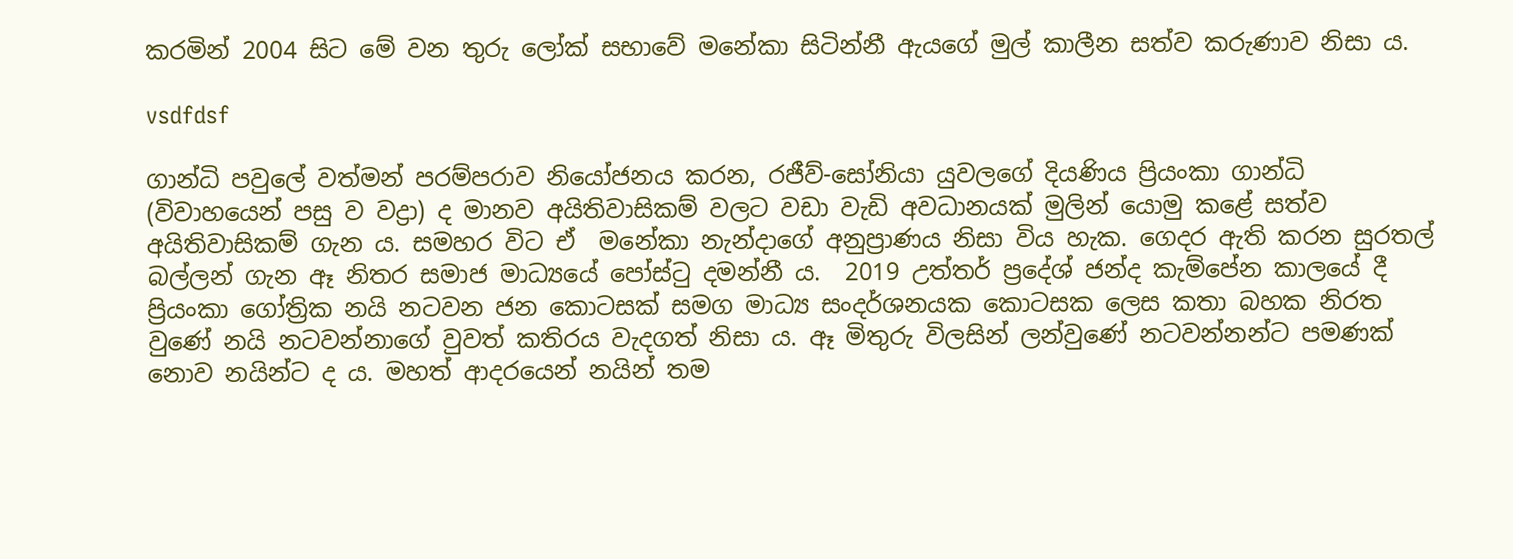කරමින් 2004 සිට මේ වන තුරු ලෝක් සභාවේ මනේකා සිටින්නී ඇයගේ මුල් කාලීන සත්ව කරුණාව නිසා ය.

vsdfdsf

ගාන්ධි පවුලේ වත්මන් පරම්පරාව නියෝජනය කරන, රජීව්-සෝනියා යුවලගේ දියණිය ප්‍රියංකා ගාන්ධි (විවාහයෙන් පසු ව වද්‍රා) ද මානව අයිතිවාසිකම් වලට වඩා වැඩි අවධානයක් මුලින් යොමු කළේ සත්ව අයිතිවාසිකම් ගැන ය. සමහර විට ඒ  මනේකා නැන්දාගේ අනුප්‍රාණය නිසා විය හැක. ගෙදර ඇති කරන සුරතල් බල්ලන් ගැන ඈ නිතර සමාජ මාධ්‍යයේ පෝස්ටු දමන්නී ය.  2019 උත්තර් ප්‍රදේශ් ජන්ද කැම්පේන කාලයේ දී ප්‍රියංකා ගෝත්‍රික නයි නටවන ජන කොටසක් සමග මාධ්‍ය සංදර්ශනයක කොටසක ලෙස කතා බහක නිරත වුණේ නයි නටවන්නාගේ වුවත් කතිරය වැදගත් නිසා ය. ඈ මිතුරු විලසින් ලන්වුණේ නටවන්නන්ට පමණක් නොව නයින්ට ද ය. මහත් ආදරයෙන් නයින් තම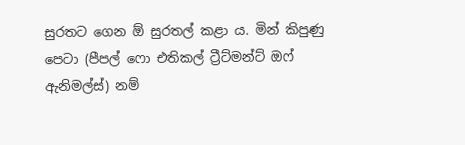සුරතට ගෙන ඕ සුරතල් කළා ය. මින් කිපුණු පෙටා (පීපල් ෆො එතිකල් ට්‍රීට්මන්ට් ඔෆ් ඇනිමල්ස්) නම්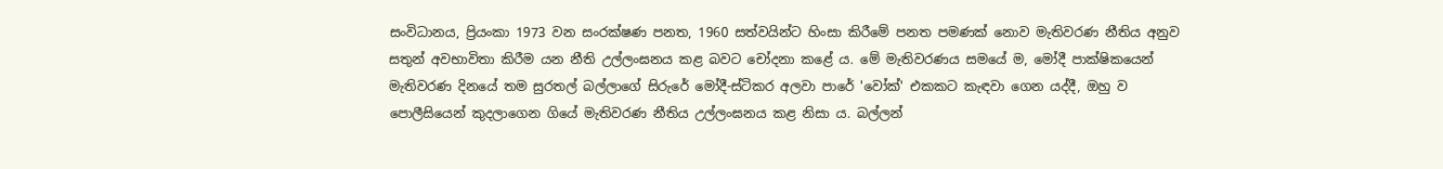සංවිධානය, ප්‍රියංකා 1973 වන සංරක්ෂණ පනත, 1960 සත්වයින්ට හිංසා කිරීමේ පනත පමණක් නොව මැතිවරණ නීතිය අනුව සතුන් අවභාවිතා කිරීම යන නීති උල්ලංඝනය කළ බවට චෝදනා කළේ ය. මේ මැතිවරණය සමයේ ම, මෝදී පාක්ෂිකයෙන් මැතිවරණ දිනයේ තම සුරතල් බල්ලාගේ සිරුරේ මෝදී-ස්ටිකර අලවා පාරේ 'වෝක්' එකකට කැඳවා ගෙන යද්දී, ඔහු ව පොලීසියෙන් කුදලාගෙන ගියේ මැතිවරණ නීතිය උල්ලංඝනය කළ නිසා ය. බල්ලන්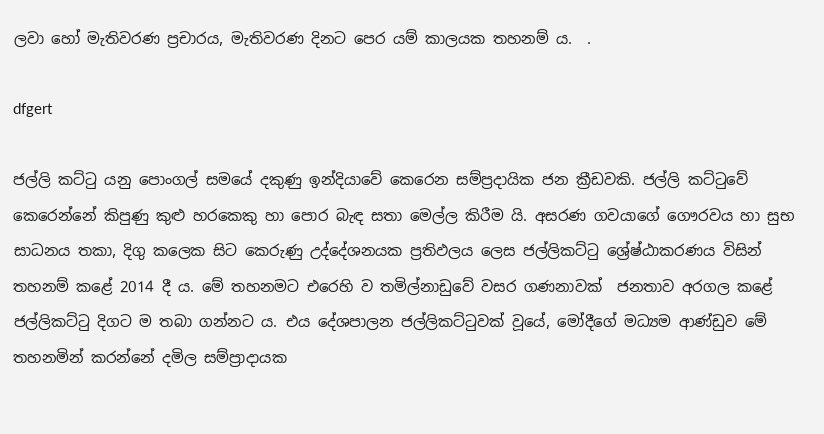ලවා හෝ මැතිවරණ ප්‍රචාරය, මැතිවරණ දිනට පෙර යම් කාලයක තහනම් ය.  .

dfgert

ජල්ලි කට්ටු යනු පොංගල් සමයේ දකුණු ඉන්දියාවේ කෙරෙන සම්ප්‍රදායික ජන ක්‍රීඩවකි. ජල්ලි කට්ටුවේ කෙරෙන්නේ කිපුණු කුළු හරකෙකු හා පොර බැඳ සතා මෙල්ල කිරීම යි. අසරණ ගවයාගේ ගෞරවය හා සුභ සාධනය තකා, දිගු කලෙක සිට කෙරුණු උද්දේශනයක ප්‍රතිඵලය ලෙස ජල්ලිකට්ටු ශ්‍රේෂ්ඨාකරණය විසින් තහනම් කළේ 2014 දී ය. මේ තහනමට එරෙහි ව තමිල්නාඩුවේ වසර ගණනාවක්  ජනතාව අරගල කළේ ජල්ලිකට්ටු දිගට ම තබා ගන්නට ය. එය දේශපාලන ජල්ලිකට්ටුවක් වූයේ, මෝදීගේ මධ්‍යම ආණ්ඩුව මේ තහනමින් කරන්නේ දමිල සම්ප්‍රාදායක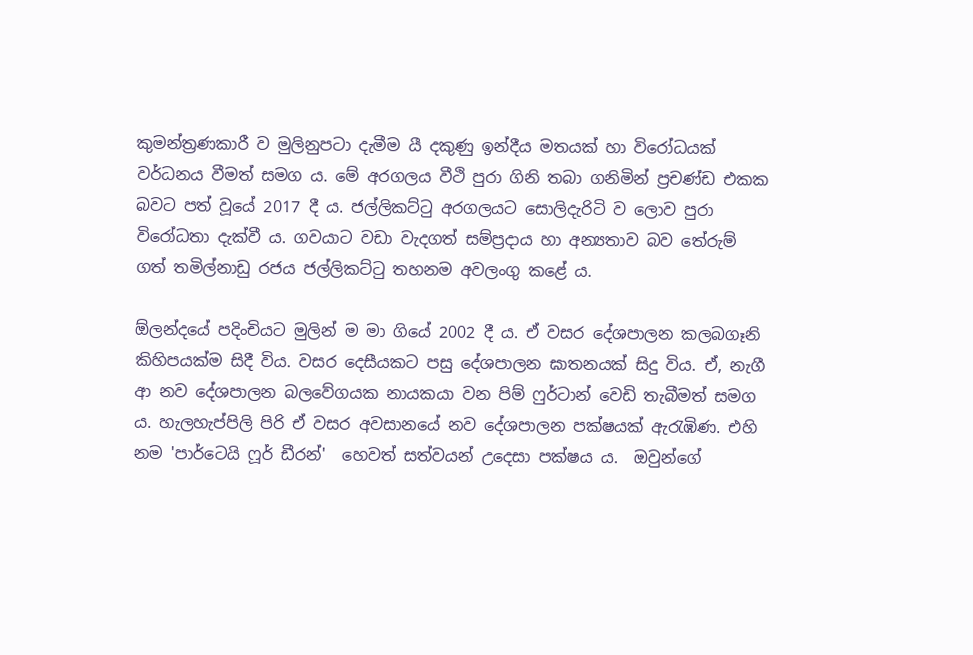කුමන්ත්‍රණකාරී ව මුලිනුපටා දැමීම යී දකුණු ඉන්දීය මතයක් හා විරෝධයක් වර්ධනය වීමත් සමග ය. මේ අරගලය වීථි පුරා ගිනි තබා ගනිමින් ප්‍රචණ්ඩ එකක බවට පත් වූයේ 2017 දී ය. ජල්ලිකට්ටු අරගලයට සොලිදැරිටි ව ලොව පුරා විරෝධතා දැක්වී ය. ගවයාට වඩා වැදගත් සම්ප්‍රදාය හා අන්‍යතාව බව තේරුම් ගත් තමිල්නාඩු රජය ජල්ලිකට්ටු තහනම අවලංගු කළේ ය.

ඕලන්දයේ පදිංචියට මුලින් ම මා ගියේ 2002 දී ය. ඒ වසර දේශපාලන කලබගෑනි කිහිපයක්ම සිදී විය. වසර දෙසීයකට පසු දේශපාලන ඝාතනයක් සිදු විය. ඒ, නැගී ආ නව දේශපාලන බලවේගයක නායකයා වන පිම් ෆුර්ටාන් වෙඩි තැබීමත් සමග ය. හැලහැප්පිලි පිරි ඒ වසර අවසානයේ නව දේශපාලන පක්ෂයක් ඇරැඹිණ. එහි නම 'පාර්ටෙයි ෆූර් ඩීරන්'  හෙවත් සත්වයන් උදෙසා පක්ෂය ය.  ඔවුන්ගේ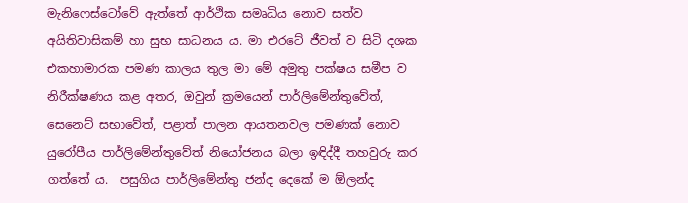මැනිෆෙස්ටෝවේ ඇත්තේ ආර්ථික සමෘධිය නොව සත්ව අයිතිවාසිකම් හා සුභ සාධනය ය. මා එරටේ ජීවත් ව සිටි දශක එකහාමාරක පමණ කාලය තුල මා මේ අමුතු පක්ෂය සමීප ව නිරීක්ෂණය කළ අතර, ඔවුන් ක්‍රමයෙන් පාර්ලිමේන්තුවේත්, සෙනෙට් සභාවේත්, පළාත් පාලන ආයතනවල පමණක් නොව යුරෝපීය පාර්ලිමේන්තුවේත් නියෝජනය බලා ඉඳිද්දී තහවුරු කර ගත්තේ ය.  පසුගිය පාර්ලිමේන්තු ජන්ද දෙකේ ම ඕලන්ද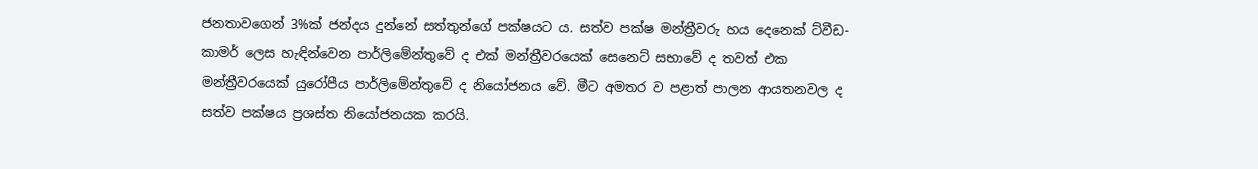ජනතාවගෙන් 3%ක් ජන්දය දුන්නේ සත්තුන්ගේ පක්ෂයට ය. සත්ව පක්ෂ මන්ත්‍රීවරු හය දෙනෙක් ට්වීඩ-කාමර් ලෙස හැඳින්වෙන පාර්ලිමේන්තුවේ ද එක් මන්ත්‍රීවරයෙක් සෙනෙට් සභාවේ ද තවත් එක මන්ත්‍රීවරයෙක් යුරෝපීය පාර්ලිමේන්තුවේ ද නියෝජනය වේ. මීට අමතර ව පළාත් පාලන ආයතනවල ද සත්ව පක්ෂය ප්‍රශස්ත නියෝජනයක කරයි.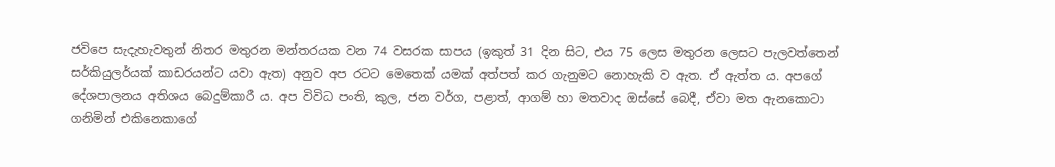ජවිපෙ සැදැහැවතුන් නිතර මතුරන මන්තරයක වන 74 වසරක සාපය (ඉකුත් 31 දින සිට, එය 75 ලෙස මතුරන ලෙසට පැලවත්තෙන් සර්කියුලර්යක් කාඩරයන්ට යවා ඇත) අනුව අප රටට මෙතෙක් යමක් අත්පත් කර ගැනුමට නොහැකි ව ඇත. ඒ ඇත්ත ය. අපගේ දේශපාලනය අතිශය බෙදුම්කාරී ය. අප විවිධ පංති, කුල, ජන වර්ග, පළාත්, ආගම් හා මතවාද ඔස්සේ බෙදී, ඒවා මත ඇනකොටා ගනිමින් එකිනෙකාගේ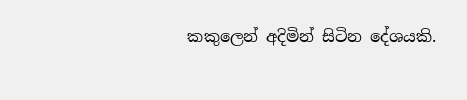කකුලෙන් අදිමින් සිටින දේශයකි.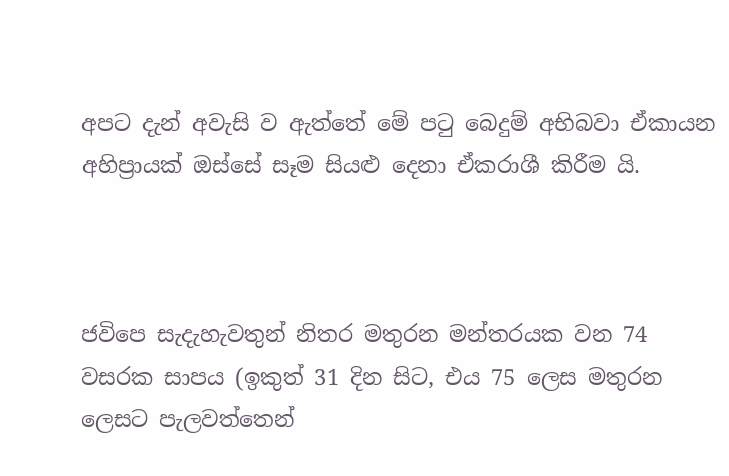අපට දැන් අවැසි ව ඇත්තේ මේ පටු බෙදුම් අභිබවා ඒකායන අහිප්‍රායක් ඔස්සේ සෑම සියළු දෙනා ඒකරාශී කිරීම යි.



ජවිපෙ සැදැහැවතුන් නිතර මතුරන මන්තරයක වන 74 වසරක සාපය (ඉකුත් 31 දින සිට, එය 75 ලෙස මතුරන ලෙසට පැලවත්තෙන්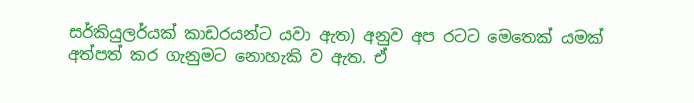සර්කියුලර්යක් කාඩරයන්ට යවා ඇත) අනුව අප රටට මෙතෙක් යමක් අත්පත් කර ගැනුමට නොහැකි ව ඇත. ඒ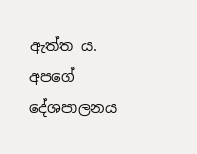ඇත්ත ය. අපගේ දේශපාලනය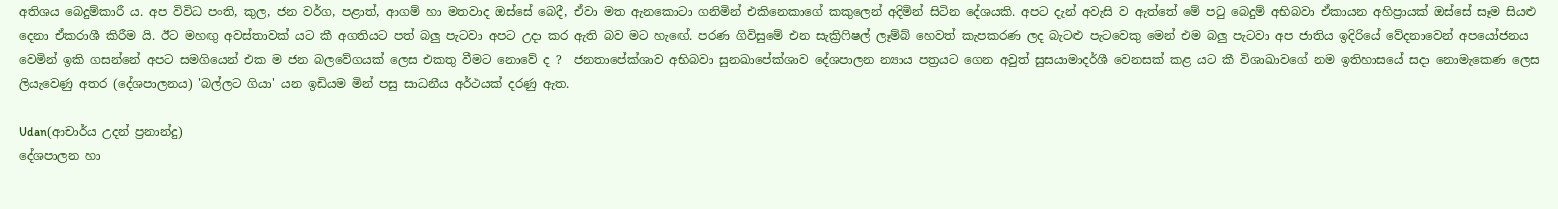අතිශය බෙදුම්කාරී ය. අප විවිධ පංති, කුල, ජන වර්ග, පළාත්, ආගම් හා මතවාද ඔස්සේ බෙදී, ඒවා මත ඇනකොටා ගනිමින් එකිනෙකාගේ කකුලෙන් අදිමින් සිටින දේශයකි. අපට දැන් අවැසි ව ඇත්තේ මේ පටු බෙදුම් අභිබවා ඒකායන අහිප්‍රායක් ඔස්සේ සෑම සියළු දෙනා ඒකරාශී කිරීම යි. ඊට මහඟු අවස්තාවක් යට කී අගතියට පත් බලු පැටවා අපට උදා කර ඇති බව මට හැඟේ. පරණ ගිවිසුමේ එන සැක්‍රිෆිෂල් ලෑම්බ් හෙවත් කැපකරණ ලද බැටළු පැටවෙකු මෙන් එම බලු පැටවා අප ජාතිය ඉදිරියේ වේදනාවෙන් අපයෝජනය වෙමින් ඉකි ගසන්නේ අපට සමගියෙන් එක ම ජන බලවේගයක් ලෙස එකතු වීමට නොවේ ද ?  ජනතාපේක්ශාව අභිබවා සුනඛාපේක්ශාව දේශපාලන න්‍යාය පත්‍රයට ගෙන අවුත් සුසයාමාදර්ශී වෙනසක් කළ යට කී විශාඛාවගේ නම ඉතිහාසයේ සදා නොමැකෙණ ලෙස ලියැවෙණු අතර (දේශපාලනය) 'බල්ලට ගියා' යන ඉඩියම මින් පසු සාධනීය අර්ථයක් දරණු ඇත.

Udan(ආචාර්ය උදන් ප්‍රනාන්දු)
දේශපාලන හා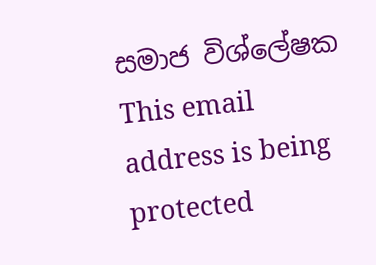සමාජ විශ්ලේෂක
This email address is being protected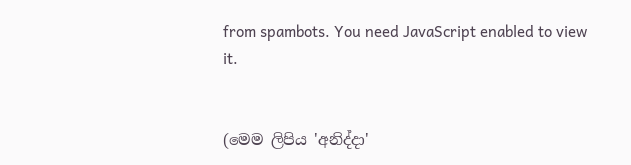from spambots. You need JavaScript enabled to view it.


(මෙම ලිපිය 'අනිද්දා'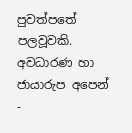පුවත්පතේ පලවූවකි. අවධාරණ හා ජායාරුප අපෙන් -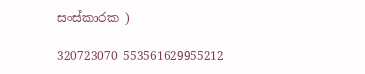සංස්කාරක )

320723070 553561629955212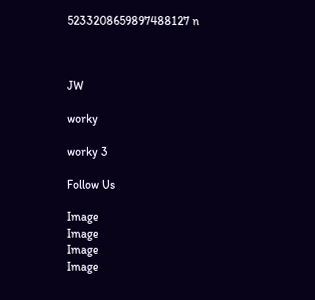5233208659897488127 n



JW

worky

worky 3

Follow Us

Image
Image
Image
Image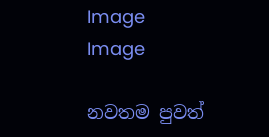Image
Image

නවතම පුවත්